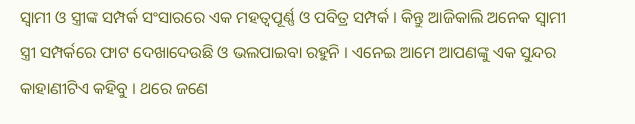ସ୍ଵାମୀ ଓ ସ୍ତ୍ରୀଙ୍କ ସମ୍ପର୍କ ସଂସାରରେ ଏକ ମହତ୍ବପୂର୍ଣ୍ଣ ଓ ପବିତ୍ର ସମ୍ପର୍କ । କିନ୍ତୁ ଆଜିକାଲି ଅନେକ ସ୍ଵାମୀ ସ୍ତ୍ରୀ ସମ୍ପର୍କରେ ଫାଟ ଦେଖାଦେଉଛି ଓ ଭଲପାଇବା ରହୁନି । ଏନେଇ ଆମେ ଆପଣଙ୍କୁ ଏକ ସୁନ୍ଦର କାହାଣୀଟିଏ କହିବୁ । ଥରେ ଜଣେ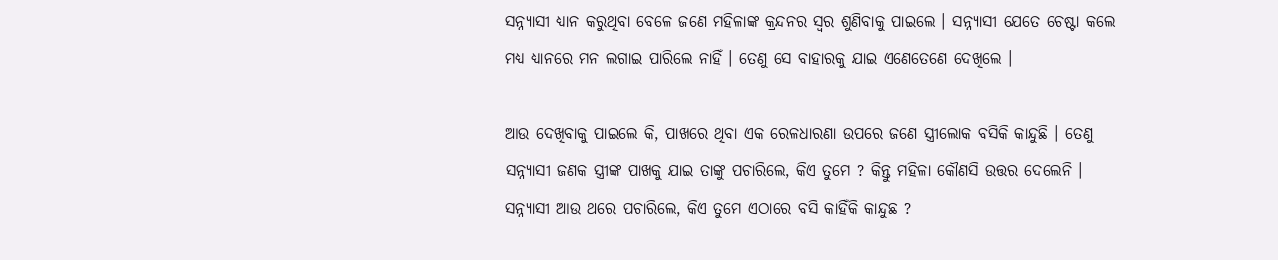ସନ୍ନ୍ୟାସୀ ଧ୍ୟାନ କରୁଥିବା ବେଳେ ଜଣେ ମହିଳାଙ୍କ କ୍ରନ୍ଦନର ସ୍ଵର ଶୁଣିବାକୁ ପାଇଲେ । ସନ୍ନ୍ୟାସୀ ଯେତେ ଚେଷ୍ଟା କଲେ ମଧ୍ୟ ଧ୍ୟାନରେ ମନ ଲଗାଇ ପାରିଲେ ନାହିଁ । ତେଣୁ ସେ ବାହାରକୁ ଯାଇ ଏଣେତେଣେ ଦେଖିଲେ ।

ଆଉ ଦେଖିବାକୁ ପାଇଲେ କି, ପାଖରେ ଥିବା ଏକ ରେଳଧାରଣା ଉପରେ ଜଣେ ସ୍ତ୍ରୀଲୋକ ବସିକି କାନ୍ଦୁଛି । ତେଣୁ ସନ୍ନ୍ୟାସୀ ଜଣକ ସ୍ତ୍ରୀଙ୍କ ପାଖକୁ ଯାଇ ତାଙ୍କୁ ପଚାରିଲେ, କିଏ ତୁମେ ? କିନ୍ତୁ ମହିଳା କୌଣସି ଉତ୍ତର ଦେଲେନି । ସନ୍ନ୍ୟାସୀ ଆଉ ଥରେ ପଚାରିଲେ, କିଏ ତୁମେ ଏଠାରେ ବସି କାହିଁକି କାନ୍ଦୁଛ ?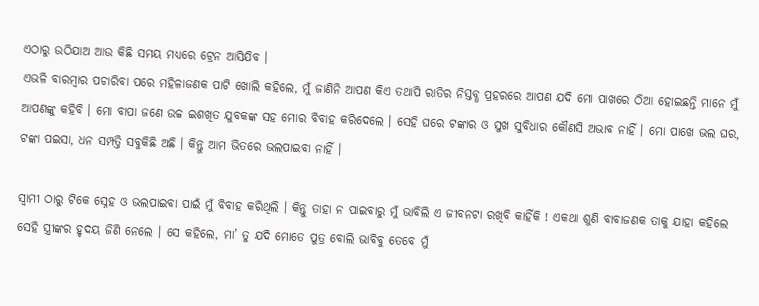ଏଠାରୁ ଉଠିଯାଅ ଆଉ କିଛି ସମୟ ମଧ୍ୟରେ ଟ୍ରେନ ଆସିଯିବ ।
ଏଭଳି ବାରମ୍ବାର ପଚାରିବା ପରେ ମହିଳାଜଣକ ପାଟି ଖୋଲି କହିଲେ, ମୁଁ ଜାଣିନି ଆପଣ କିଏ ତଥାପି ରାତିର ନିସ୍ତବ୍ଧ ପ୍ରହରରେ ଆପଣ ଯଦି ମୋ ପାଖରେ ଠିଆ ହୋଇଛନ୍ତି ମାନେ ମୁଁ ଆପଣଙ୍କୁ କହିବି । ମୋ ବାପା ଜଣେ ଉଚ୍ଚ ଇଶଖିତ ଯୁବକଙ୍କ ସହ ମୋର ବିବାହ କରିଦେଲେ । ସେହି ଘରେ ଟଙ୍କାର ଓ ସୁଖ ସୁବିଧାର କୌଣସି ଅଭାବ ନାହିଁ । ମୋ ପାଖେ ଭଲ ଘର, ଟଙ୍କା ପଇସା, ଧନ ସମ୍ପତ୍ତି ସବୁକିଛି ଅଛି । କିନ୍ତୁ ଆମ ଭିତରେ ଭଲପାଇବା ନାହିଁ ।

ସ୍ଵାମୀ ଠାରୁ ଟିକେ ସ୍ନେହ ଓ ଭଲପାଇବା ପାଇଁ ମୁଁ ବିବାହ କରିଥିଲି । କିନ୍ତୁ ତାହା ନ ପାଇବାରୁ ମୁଁ ଭାବିଲି ଏ ଜୀବନଟା ରଖିବି କାହିଁକି ! ଏକଥା ଶୁଣି ବାବାଜଣକ ତାକୁ ଯାହା କହିଲେ ସେହି ସ୍ତ୍ରୀଙ୍କର ହୃଦୟ ଜିଣି ନେଲେ । ସେ କହିଲେ, ମା’ ତୁ ଯଦି ମୋତେ ପୁତ୍ର ବୋଲି ଭାବିବୁ ତେବେ ମୁଁ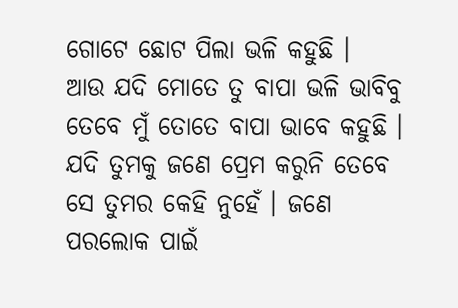ଗୋଟେ ଛୋଟ ପିଲା ଭଳି କହୁଛି ।
ଆଉ ଯଦି ମୋତେ ତୁ ବାପା ଭଳି ଭାବିବୁ ତେବେ ମୁଁ ତୋତେ ବାପା ଭାବେ କହୁଛି । ଯଦି ତୁମକୁ ଜଣେ ପ୍ରେମ କରୁନି ତେବେ ସେ ତୁମର କେହି ନୁହେଁ । ଜଣେ ପରଲୋକ ପାଇଁ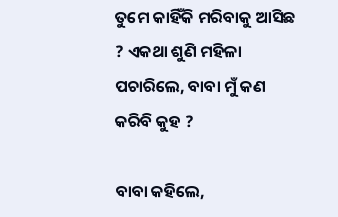ତୁମେ କାହିଁକି ମରିବାକୁ ଆସିଛ ? ଏକଥା ଶୁଣି ମହିଳା ପଚାରିଲେ, ବାବା ମୁଁ କଣ କରିବି କୁହ ?

ବାବା କହିଲେ,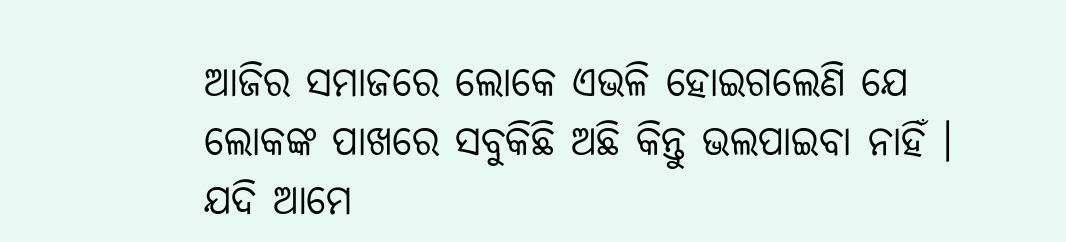ଆଜିର ସମାଜରେ ଲୋକେ ଏଭଳି ହୋଇଗଲେଣି ଯେ ଲୋକଙ୍କ ପାଖରେ ସବୁକିଛି ଅଛି କିନ୍ତୁ ଭଲପାଇବା ନାହିଁ । ଯଦି ଆମେ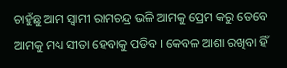ଚାହୁଁଛୁ ଆମ ସ୍ଵାମୀ ରାମଚନ୍ଦ୍ର ଭଳି ଆମକୁ ପ୍ରେମ କରୁ ତେବେ ଆମକୁ ମଧ୍ୟ ସୀତା ହେବାକୁ ପଡିବ । କେବଳ ଆଶା ରଖିବା ହିଁ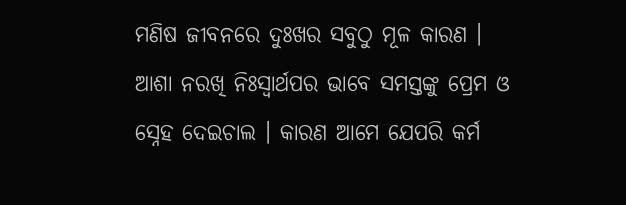ମଣିଷ ଜୀବନରେ ଦୁଃଖର ସବୁଠୁ ମୂଳ କାରଣ ।
ଆଶା ନରଖି ନିଃସ୍ଵାର୍ଥପର ଭାବେ ସମସ୍ତଙ୍କୁ ପ୍ରେମ ଓ ସ୍ନେହ ଦେଇଚାଲ । କାରଣ ଆମେ ଯେପରି କର୍ମ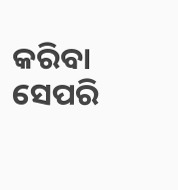କରିବା ସେପରି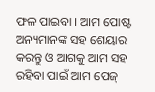ଫଳ ପାଇବା । ଆମ ପୋଷ୍ଟ ଅନ୍ୟମାନଙ୍କ ସହ ଶେୟାର କରନ୍ତୁ ଓ ଆଗକୁ ଆମ ସହ ରହିବା ପାଇଁ ଆମ ପେଜ୍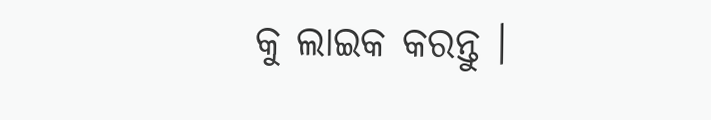କୁ ଲାଇକ କରନ୍ତୁ ।